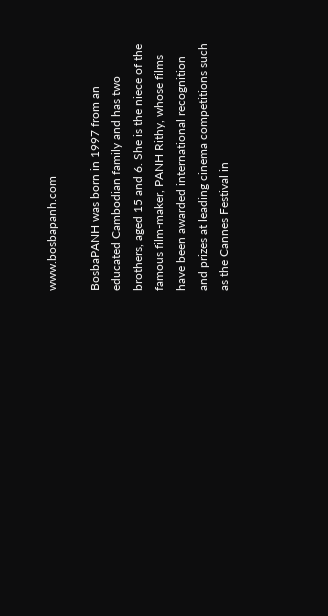www.bosbapanh.com

BosbaPANH was born in 1997 from an educated Cambodian family and has two brothers, aged 15 and 6. She is the niece of the famous film-maker, PANH Rithy, whose films have been awarded international recognition and prizes at leading cinema competitions such as the Cannes Festival in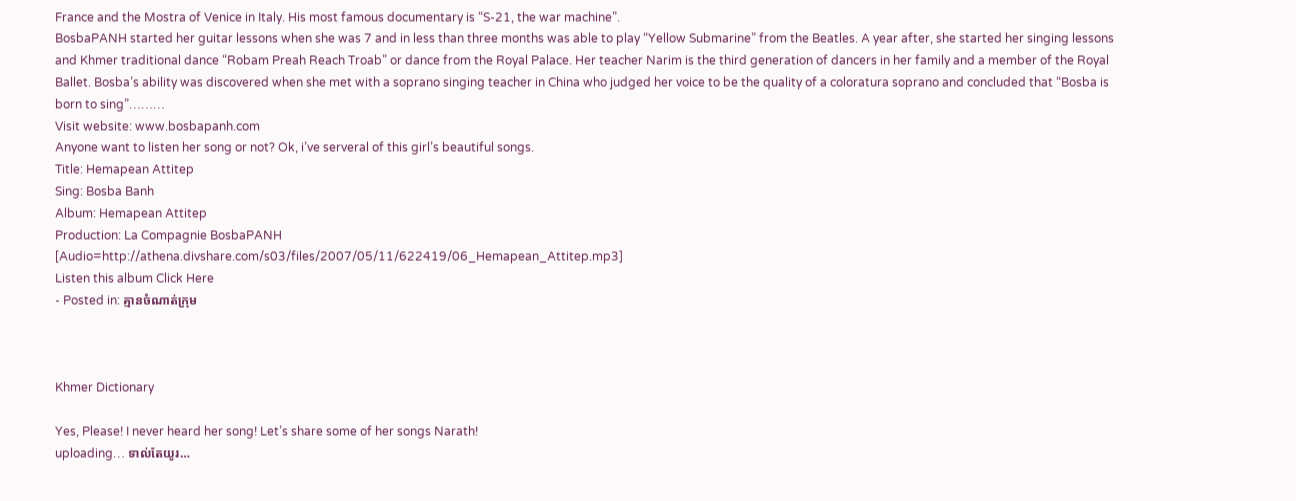France and the Mostra of Venice in Italy. His most famous documentary is “S-21, the war machine”.
BosbaPANH started her guitar lessons when she was 7 and in less than three months was able to play “Yellow Submarine” from the Beatles. A year after, she started her singing lessons and Khmer traditional dance “Robam Preah Reach Troab” or dance from the Royal Palace. Her teacher Narim is the third generation of dancers in her family and a member of the Royal Ballet. Bosba’s ability was discovered when she met with a soprano singing teacher in China who judged her voice to be the quality of a coloratura soprano and concluded that “Bosba is born to sing”………
Visit website: www.bosbapanh.com
Anyone want to listen her song or not? Ok, i’ve serveral of this girl’s beautiful songs.
Title: Hemapean Attitep
Sing: Bosba Banh
Album: Hemapean Attitep
Production: La Compagnie BosbaPANH
[Audio=http://athena.divshare.com/s03/files/2007/05/11/622419/06_Hemapean_Attitep.mp3]
Listen this album Click Here
- Posted in: គ្មានចំណាត់ក្រុម



Khmer Dictionary

Yes, Please! I never heard her song! Let’s share some of her songs Narath!
uploading… ទាល់តែយូរ…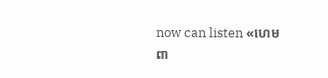now can listen «ហេមពា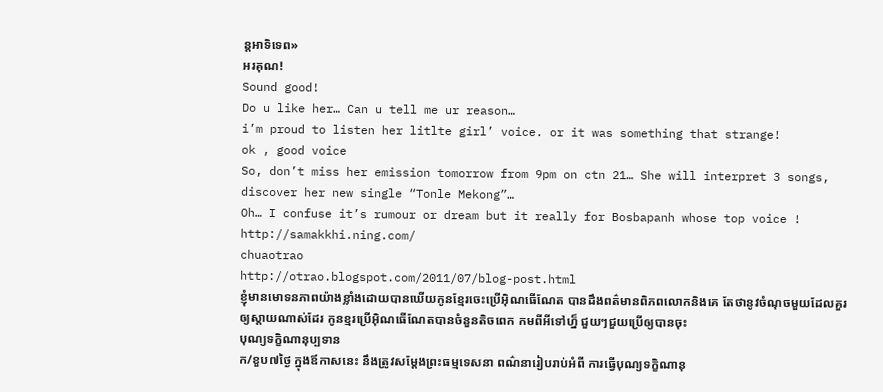ន្តអាទិទេព»
អរគុណ!
Sound good!
Do u like her… Can u tell me ur reason…
i’m proud to listen her litlte girl’ voice. or it was something that strange!
ok , good voice
So, don’t miss her emission tomorrow from 9pm on ctn 21… She will interpret 3 songs, discover her new single “Tonle Mekong”…
Oh… I confuse it’s rumour or dream but it really for Bosbapanh whose top voice !
http://samakkhi.ning.com/
chuaotrao
http://otrao.blogspot.com/2011/07/blog-post.html
ខ្ញុំមានមោទនភាពយ៉ាងខ្លាំងដោយបានឃើយកូនខ្មែរចេះប្រើអ៊ិណធើណែត បានដឹងពត៌មានពិភពលោកនិងគេ តែថានូវចំណុចមួយដែលគួរឲ្យស្តាយណាស់ដែរ កូនខ្មរប្រើអ៊ិណធើណែតបានចំនួនតិចពេក កមពីអីទៅហ្ន៏ ជួយៗជួយប្រើឲ្យបានចុះ
បុណ្យទក្ខិណានុប្បទាន
ក/ខួប៧ថ្ងៃ ក្នុងឪកាសនេះ នឹងត្រូវសម្ដែងព្រះធម្មទេសនា ពណ៌នារៀបរាប់អំពី ការធ្វើបុណ្យទក្ខិណានុ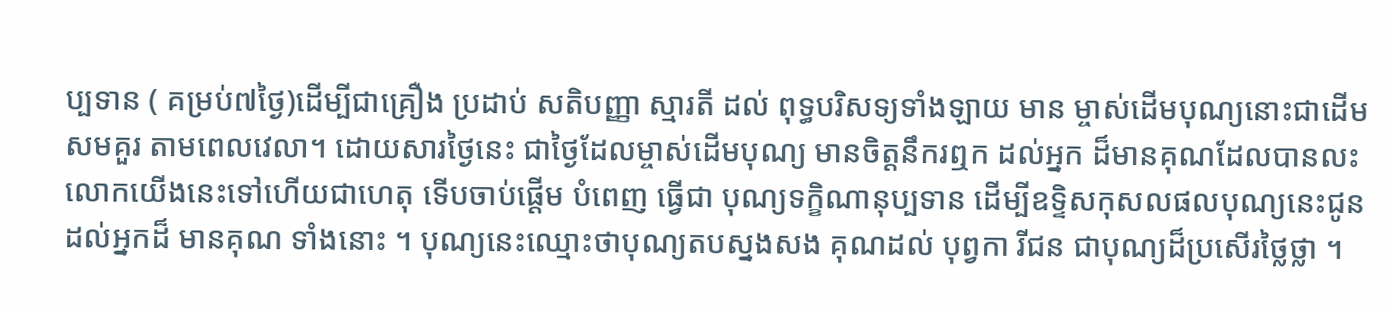ប្បទាន ( គម្រប់៧ថ្ងៃ)ដើម្បីជាគ្រឿង ប្រដាប់ សតិបញ្ញា ស្មារតី ដល់ ពុទ្ធបរិសទ្យទាំងឡាយ មាន ម្ចាស់ដើមបុណ្យនោះជាដើម សមគួរ តាមពេលវេលា។ ដោយសារថ្ងៃនេះ ជាថ្ងៃដែលម្ចាស់ដើមបុណ្យ មានចិត្តនឹករឮក ដល់អ្នក ដ៏មានគុណដែលបានលះលោកយើងនេះទៅហើយជាហេតុ ទើបចាប់ផ្ដើម បំពេញ ធ្វើជា បុណ្យទក្ខិណានុប្បទាន ដើម្បីឧទ្ទិសកុសលផលបុណ្យនេះជូន ដល់អ្នកដ៏ មានគុណ ទាំងនោះ ។ បុណ្យនេះឈ្មោះថាបុណ្យតបស្នងសង គុណដល់ បុព្វកា រីជន ជាបុណ្យដ៏ប្រសើរថ្លៃថ្លា ។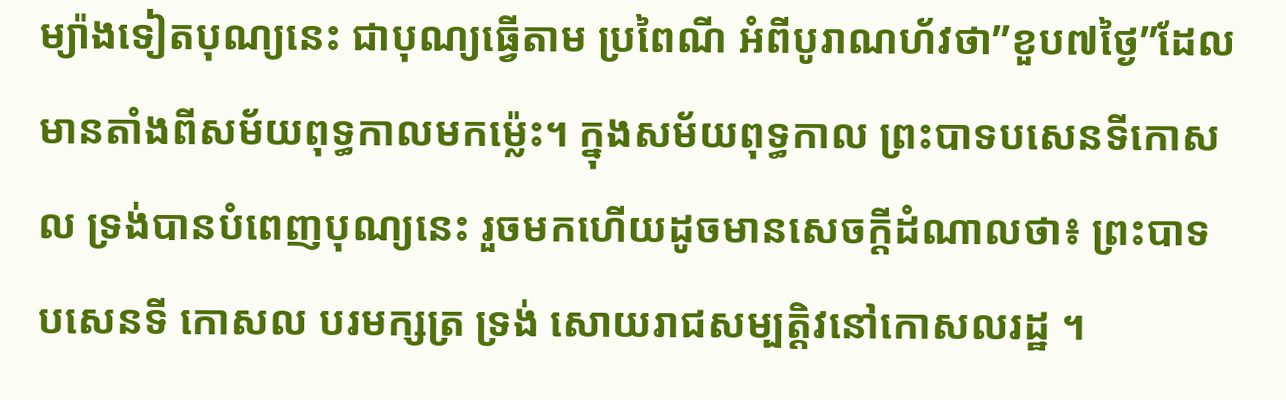ម្យ៉ាងទៀតបុណ្យនេះ ជាបុណ្យធ្វើតាម ប្រពៃណី អំពីបូរាណហ័វថា”ខួប៧ថ្ងៃ”ដែលមានតាំងពីសម័យពុទ្ធកាលមកម៉្លេះ។ ក្នុងសម័យពុទ្ធកាល ព្រះបាទបសេនទីកោសល ទ្រង់បានបំពេញបុណ្យនេះ រួចមកហើយដូចមានសេចក្ដីដំណាលថា៖ ព្រះបាទ បសេនទី កោសល បរមក្សត្រ ទ្រង់ សោយរាជសម្បត្តិវនៅកោសលរដ្ឋ ។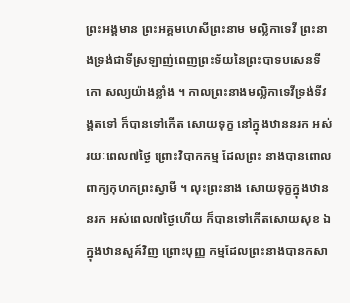ព្រះអង្គមាន ព្រះអគ្គមហេសីព្រះនាម មល្លិកាទេវី ព្រះនាងទ្រង់ជាទីស្រឡាញ់ពេញព្រះទ័យនៃព្រះបាទបសេនទីកោ សល្យយ៉ាងខ្លាំង ។ កាលព្រះនាងមល្លិកាទេវីទ្រង់ទីវង្គតទៅ ក៏បានទៅកើត សោយទុក្ខ នៅក្នុងឋាននរក អស់រយៈពេល៧ថ្ងៃ ព្រោះវិបាកកម្ម ដែលព្រះ នាងបានពោលពាក្យកុហកព្រះស្វាមី ។ លុះព្រះនាង សោយទុក្ខក្នុងឋាននរក អស់ពេល៧ថ្ងៃហើយ ក៏បានទៅកើតសោយសុខ ឯក្នុងឋានសួគ៍វិញ ព្រោះបុញ្ញ កម្មដែលព្រះនាងបានកសា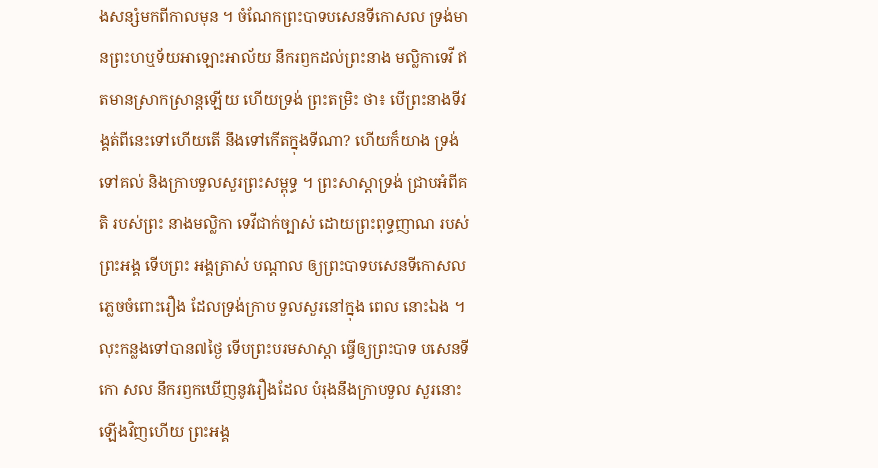ងសន្សំមកពីកាលមុន ។ ចំណែកព្រះបាទបសេនទីកោសល ទ្រង់មានព្រះហឬទ័យអាឡោះអាល័យ នឹករឭកដល់ព្រះនាង មល្លិកាទេវី ឥតមានស្រាកស្រាន្តឡើយ ហើយទ្រង់ ព្រះតម្រិះ ថា៖ បើព្រះនាងទីវង្គត់ពីនេះទៅហើយតើ នឹងទៅកើតក្នុងទីណា? ហើយក៏យាង ទ្រង់ទៅគល់ និងក្រាបទួលសួរព្រះសម្ពុទ្ធ ។ ព្រះសាស្ដាទ្រង់ ជ្រាបអំពីគតិ របស់ព្រះ នាងមល្លិកា ទេវីជាក់ច្បាស់ ដោយព្រះពុទ្ធញាណ របស់ ព្រះអង្គ ទើបព្រះ អង្គត្រាស់ បណ្ដាល ឲ្យព្រះបាទបសេនទីកោសលភ្លេចចំពោះរឿង ដែលទ្រង់ក្រាប ទួលសួរនៅក្នុង ពេល នោះឯង ។ លុះកន្លងទៅបាន៧ថ្ងៃ ទើបព្រះបរមសាស្ដា ធ្វើឲ្យព្រះបាទ បសេនទីកោ សល នឹករឭកឃើញនូវរឿងដែល បំរុងនឹងក្រាបទួល សួរនោះ ឡើងវិញហើយ ព្រះអង្គ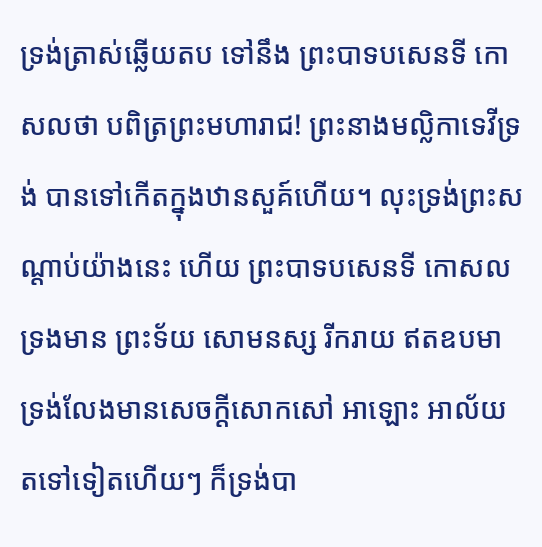ទ្រង់ត្រាស់ឆ្លើយតប ទៅនឹង ព្រះបាទបសេនទី កោសលថា បពិត្រព្រះមហារាជ! ព្រះនាងមល្លិកាទេវីទ្រង់ បានទៅកើតក្នុងឋានសួគ៍ហើយ។ លុះទ្រង់ព្រះសណ្តាប់យ៉ាងនេះ ហើយ ព្រះបាទបសេនទី កោសល ទ្រងមាន ព្រះទ័យ សោមនស្ស រីករាយ ឥតឧបមា ទ្រង់លែងមានសេចក្ដីសោកសៅ អាឡោះ អាល័យ តទៅទៀតហើយៗ ក៏ទ្រង់បា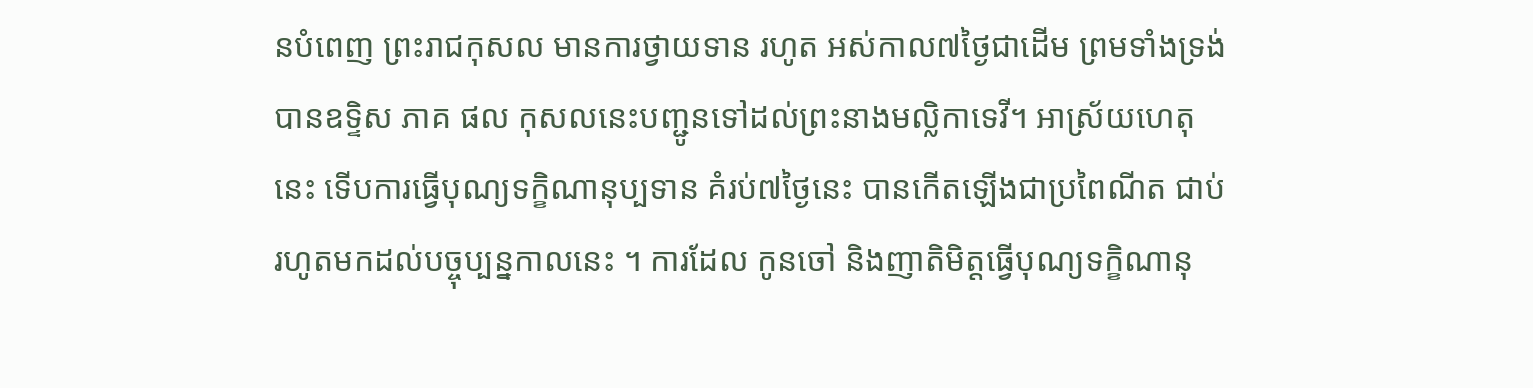នបំពេញ ព្រះរាជកុសល មានការថ្វាយទាន រហូត អស់កាល៧ថ្ងៃជាដើម ព្រមទាំងទ្រង់បានឧទ្ទិស ភាគ ផល កុសលនេះបញ្ជូនទៅដល់ព្រះនាងមល្លិកាទេវី។ អាស្រ័យហេតុនេះ ទើបការធ្វើបុណ្យទក្ខិណានុប្បទាន គំរប់៧ថ្ងៃនេះ បានកើតឡើងជាប្រពៃណីត ជាប់រហូតមកដល់បច្ចុប្បន្នកាលនេះ ។ ការដែល កូនចៅ និងញាតិមិត្តធ្វើបុណ្យទក្ខិណានុ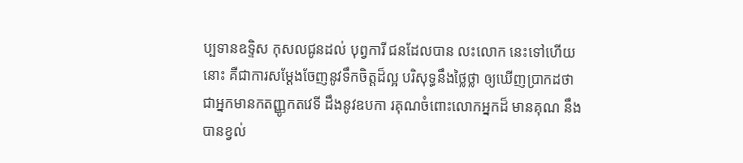ប្បទានឧទ្ទិស កុសលជូនដល់ បុព្វការី ជនដែលបាន លះលោក នេះទៅហើយនោះ គឺជាការសម្ដែងចែញនូវទឹកចិត្តដ៏ល្អ បរិសុទ្ធនឹងថ្លៃថ្លា ឲ្យឃើញប្រាកដថា ជាអ្នកមានកតញ្ញូកតវេទី ដឹងនូវឧបកា រគុណចំពោះលោកអ្នកដ៏ មានគុណ នឹងបានខ្វល់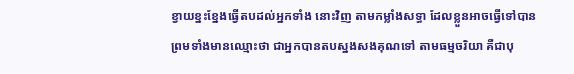ខ្វាយខ្នះខ្នែងធ្វើតបដល់អ្នកទាំង នោះវិញ តាមកម្លាំងសទ្ធា ដែលខ្លួនអាចធ្វើទៅបាន ព្រមទាំងមានឈ្មោះថា ជាអ្នកបានតបស្នងសងគុណទៅ តាមធម្មចរិយា គឺជាបុ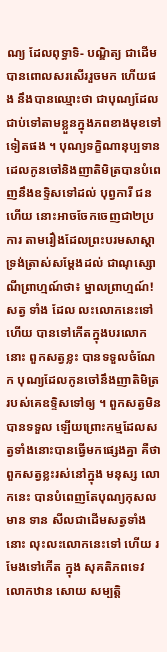ណ្យ ដែលពុទ្ធាទិ- បណ្ឌិត្យ ជាដើម បានពោលសរសើររួចមក ហើយផង នឹងបានឈ្មោះថា ជាបុណ្យដែល ជាប់ទៅតាមខ្លួនក្នុងភពខាងមុខទៅទៀតផង ។ បុណ្យទក្ខិណានុប្បទានដេលកូនចៅនិងញាតិមិត្របានបំពេញនឹងឧទ្ទិសទៅដល់ បុព្វការី ជនហើយ នោះអាចចែកចេញជា២ប្រការ តាមរឿងដែលព្រះបរមសាស្ដា ទ្រង់ត្រាស់សម្ដែងដល់ ជាណុស្សោណីព្រាហ្មណ៍ថា៖ ម្នាលព្រាហ្មណ៍! សត្វ ទាំង ដែល លះលោកនេះទៅហើយ បានទៅកើតក្នុងបរលោកនោះ ពួកសត្វខ្លះ បានទទួលចំណែក បុណ្យដែលកូនចៅនឹងញាតិមិត្ររបស់គេឧទ្ទិសទៅឲ្យ ។ ពួកសត្វមិន បានទទួល ឡើយព្រោះកម្មដែលសត្វទាំងនោះបានធ្វើមកផ្សេងគ្នា គឺថាពួកសត្វខ្លះរស់នៅក្នុង មនុស្ស លោកនេះ បានបំពេញតែបុណ្យកុសល មាន ទាន សីលជាដើមសត្វទាំងនោះ លុះលះលោកនេះទៅ ហើយ រមែងទៅកើត ក្នុង សុគតិភពទេវលោកឋាន សោយ សម្បត្តិ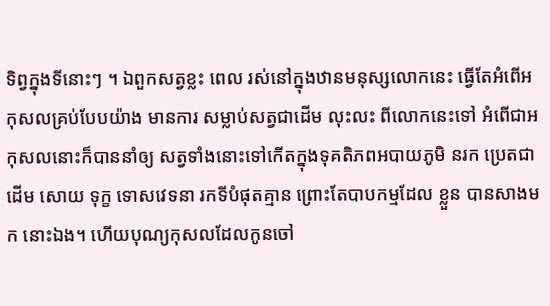ទិព្វក្នុងទីនោះៗ ។ ឯពួកសត្វខ្លះ ពេល រស់នៅក្នុងឋានមនុស្សលោកនេះ ធ្វើតែអំពើអកុសលគ្រប់បែបយ៉ាង មានការ សម្លាប់សត្វជាដើម លុះលះ ពីលោកនេះទៅ អំពើជាអកុសលនោះក៏បាននាំឲ្យ សត្វទាំងនោះទៅកើតក្នុងទុគតិភពអបាយភូមិ នរក ប្រេតជាដើម សោយ ទុក្ខ ទោសវេទនា រកទីបំផុតគ្មាន ព្រោះតែបាបកម្មដែល ខ្លួន បានសាងមក នោះឯង។ ហើយបុណ្យកុសលដែលកូនចៅ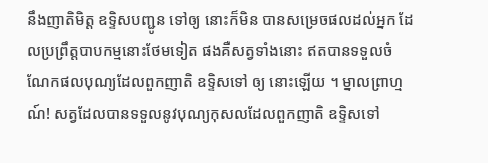នឹងញាតិមិត្ត ឧទ្ទិសបញ្ជូន ទៅឲ្យ នោះក៏មិន បានសម្រេចផលដល់អ្នក ដែលប្រព្រឹត្តបាបកម្មនោះថែមទៀត ផងគឺសត្វទាំងនោះ ឥតបានទទួលចំណែកផលបុណ្យដែលពួកញាតិ ឧទ្ទិសទៅ ឲ្យ នោះឡើយ ។ ម្នាលព្រាហ្មណ៍! សត្វដែលបានទទួលនូវបុណ្យកុសលដែលពួកញាតិ ឧទ្ទិសទៅ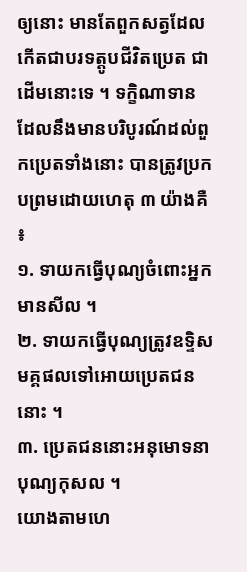ឲ្យនោះ មានតែពួកសត្វដែលកើតជាបរទត្តូបជីវិតប្រេត ជាដើមនោះទេ ។ ទក្ខិណាទាន ដែលនឹងមានបរិបូរណ៍ដល់ពួកប្រេតទាំងនោះ បានត្រូវប្រកបព្រមដោយហេតុ ៣ យ៉ាងគឺ ៖
១. ទាយកធ្វើបុណ្យចំពោះអ្នកមានសីល ។
២. ទាយកធ្វើបុណ្យត្រូវឧទ្ទិសមគ្គផលទៅអោយប្រេតជននោះ ។
៣. ប្រេតជននោះអនុមោទនាបុណ្យកុសល ។
យោងតាមហេ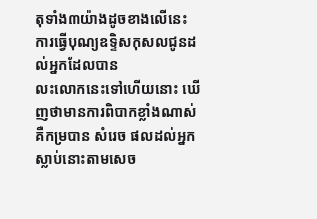តុទាំង៣យ៉ាងដូចខាងលើនេះ ការធ្វើបុណ្យឧទ្ទិសកុសលជូនដល់អ្នកដែលបាន
លះលោកនេះទៅហើយនោះ ឃើញថាមានការពិបាកខ្លាំងណាស់ គឺកម្របាន សំរេច ផលដល់អ្នកស្លាប់នោះតាមសេច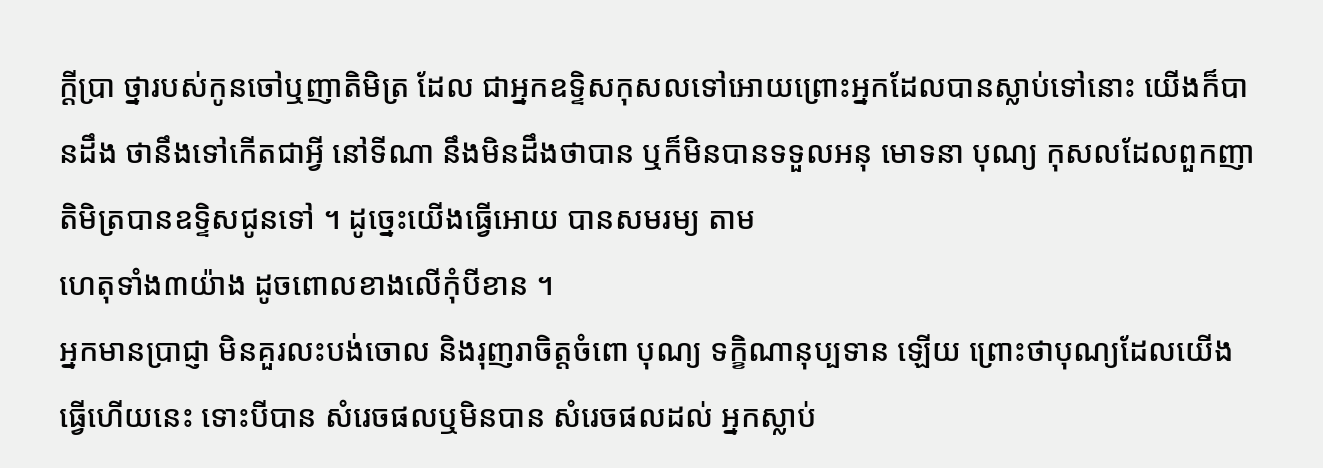ក្តីប្រា ថ្នារបស់កូនចៅឬញាតិមិត្រ ដែល ជាអ្នកឧទ្ទិសកុសលទៅអោយព្រោះអ្នកដែលបានស្លាប់ទៅនោះ យើងក៏បានដឹង ថានឹងទៅកើតជាអ្វី នៅទីណា នឹងមិនដឹងថាបាន ឬក៏មិនបានទទួលអនុ មោទនា បុណ្យ កុសលដែលពួកញាតិមិត្របានឧទ្ទិសជូនទៅ ។ ដូច្នេះយើងធ្វើអោយ បានសមរម្យ តាម
ហេតុទាំង៣យ៉ាង ដូចពោលខាងលើកុំបីខាន ។
អ្នកមានប្រាជ្ញា មិនគួរលះបង់ចោល និងរុញរាចិត្តចំពោ បុណ្យ ទក្ខិណានុប្បទាន ឡើយ ព្រោះថាបុណ្យដែលយើងធ្វើហើយនេះ ទោះបីបាន សំរេចផលឬមិនបាន សំរេចផលដល់ អ្នកស្លាប់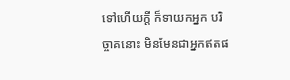ទៅហើយក្តី ក៏ទាយកអ្នក បរិច្ចាគនោះ មិនមែនជាអ្នកឥតផ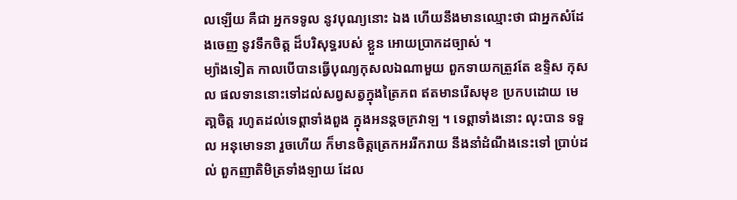លឡើយ គឺជា អ្នកទទូល នូវបុណ្យនោះ ឯង ហើយនឹងមានឈ្មោះថា ជាអ្នកសំដែងចេញ នូវទឹកចិត្ត ដ៏បរិសុទ្ធរបស់ ខ្លួន អោយប្រាកដច្បាស់ ។
ម្យ៉ាងទៀត កាលបើបានធ្វើបុណ្យកុសលឯណាមួយ ពួកទាយកត្រួវតែ ឧទ្ទិស កុសល ផលទាននោះទៅដល់សព្វសត្វក្នុងត្រៃភព ឥតមានរើសមុខ ប្រកបដោយ មេតា្តចិត្ត រហូតដល់ទេព្តាទាំងពួង ក្នុងអនន្តចក្រវាឡ ។ ទេព្តាទាំងនោះ លុះបាន ទទួល អនុមោទនា រួចហើយ ក៏មានចិត្តត្រេកអររីករាយ នឹងនាំដំណឹងនេះទៅ ប្រាប់ដល់ ពួកញាតិមិត្រទាំងឡាយ ដែល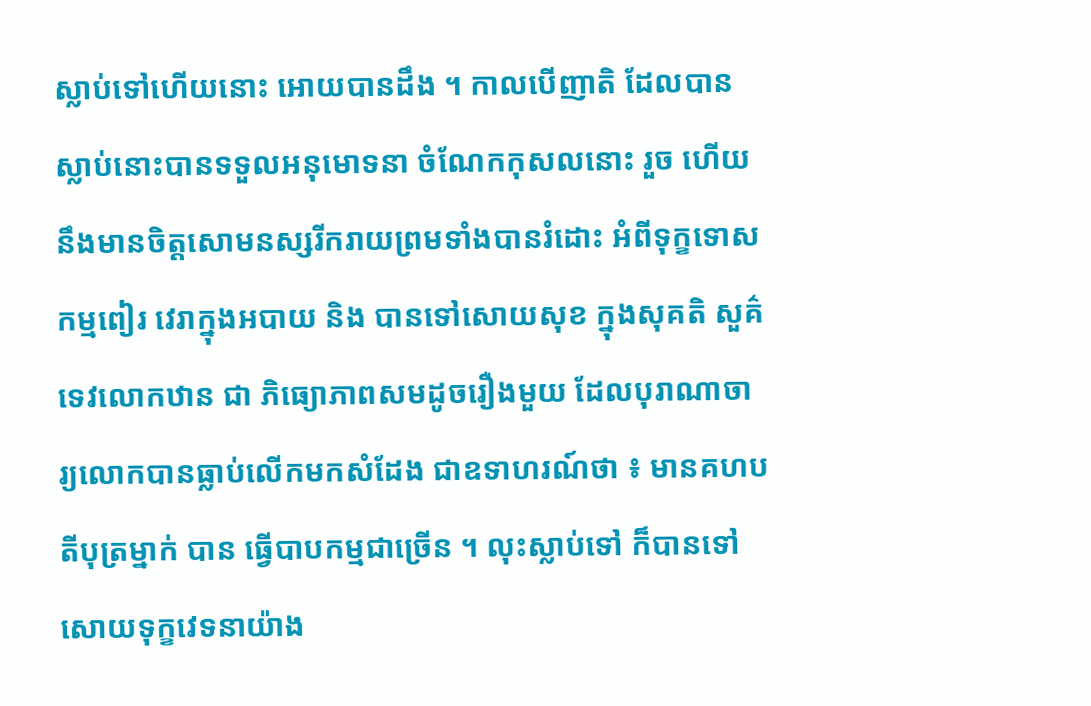ស្លាប់ទៅហើយនោះ អោយបានដឹង ។ កាលបើញាតិ ដែលបាន ស្លាប់នោះបានទទួលអនុមោទនា ចំណែកកុសលនោះ រួច ហើយ នឹងមានចិត្តសោមនស្សរីករាយព្រមទាំងបានរំដោះ អំពីទុក្ខទោសកម្មពៀរ វេរាក្នុងអបាយ និង បានទៅសោយសុខ ក្នុងសុគតិ សួគ៌ទេវលោកឋាន ជា ភិធ្យោភាពសមដូចរឿងមួយ ដែលបុរាណាចារ្យលោកបានធ្លាប់លើកមកសំដែង ជាឧទាហរណ៍ថា ៖ មានគហបតីបុត្រម្នាក់ បាន ធ្វើបាបកម្មជាច្រើន ។ លុះស្លាប់ទៅ ក៏បានទៅសោយទុក្ខវេទនាយ៉ាង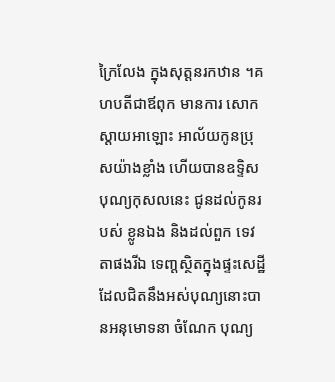ក្រៃលែង ក្នុងសុត្តនរកឋាន ។គហបតីជាឪពុក មានការ សោក ស្តាយអាឡោះ អាល័យកូនប្រុសយ៉ាងខ្លាំង ហើយបានឧទ្ទិសបុណ្យកុសលនេះ ជូនដល់កូនរបស់ ខ្លូនឯង និងដល់ពួក ទេវតាផងរីឯ ទេពា្តស្ថិតក្នុងផ្ទះសេដ្ឋី ដែលជិតនឹងអស់បុណ្យនោះបានអនុមោទនា ចំណែក បុណ្យ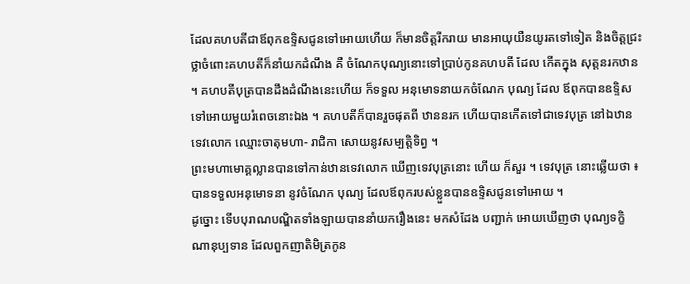ដែលគហបតីជាឪពុកឧទ្ទិសជូនទៅអោយហើយ ក៏មានចិត្តរីករាយ មានអាយុយឺនយូរតទៅទៀត និងចិត្តជ្រះថ្លាចំពោះគហបតីក៏នាំយកដំណឹង គឺ ចំណែកបុណ្យនោះទៅប្រាប់កូនគហបតី ដែល កើតក្នុង សុត្តនរកឋាន ។ គហបតីបុត្របានដឹងដំណឹងនេះហើយ ក៏ទទួល អនុមោទនាយកចំណែក បុណ្យ ដែល ឪពុកបានឧទ្ទិសទៅអោយមួយរំពេចនោះឯង ។ គហបតីក៏បានរួចផុតពី ឋាននរក ហើយបានកើតទៅជាទេវបុត្រ នៅឯឋានទេវលោក ឈ្មោះចាតុមហា- រាជិកា សោយនូវសម្បត្តិទិព្វ ។
ព្រះមហាមោគ្គល្លានបានទៅកាន់ឋានទេវលោក ឃើញទេវបុត្រនោះ ហើយ ក៏សួរ ។ ទេវបុត្រ នោះឆ្លើយថា ៖ បានទទួលអនុមោទនា នូវចំណែក បុណ្យ ដែលឪពុករបស់ខ្លួនបានឧទ្ទិសជូនទៅអោយ ។
ដូច្នោះ ទើបបុរាណបណ្ឌិតទាំងឡាយបាននាំយករឿងនេះ មកសំដែង បញ្ជាក់ អោយឃើញថា បុណ្យទក្ខិណានុប្បទាន ដែលពួកញាតិមិត្រកូន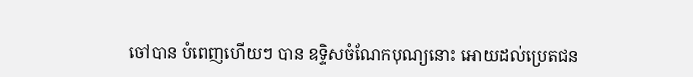ចៅបាន បំពេញហើយៗ បាន ឧទ្ទិសចំណែកបុណ្យនោះ អោយដល់ប្រេតជន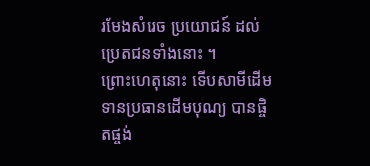រមែងសំរេច ប្រយោជន៍ ដល់ប្រេតជនទាំងនោះ ។
ព្រោះហេតុនោះ ទើបសាមីដើមទានប្រធានដើមបុណ្យ បានផ្ចិតផ្ចង់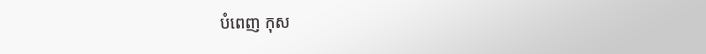បំពេញ កុស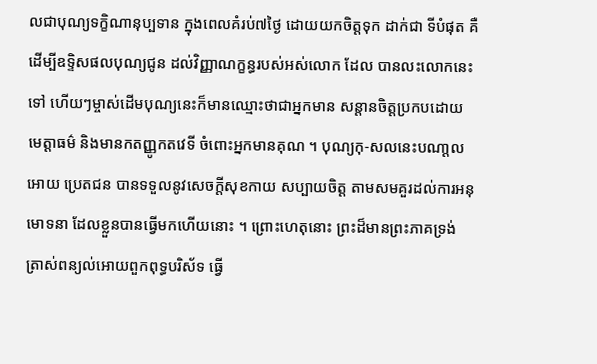លជាបុណ្យទក្ខិណានុប្បទាន ក្នុងពេលគំរប់៧ថ្ងៃ ដោយយកចិត្តទុក ដាក់ជា ទីបំផុត គឺដើម្បីឧទ្ទិសផលបុណ្យជូន ដល់វិញ្ញាណក្ខន្ធរបស់អស់លោក ដែល បានលះលោកនេះទៅ ហើយៗម្ចាស់ដើមបុណ្យនេះក៏មានឈ្មោះថាជាអ្នកមាន សន្តានចិត្តប្រកបដោយ មេត្តាធម៌ និងមានកតញ្ញូកតវេទី ចំពោះអ្នកមានគុណ ។ បុណ្យកុ-សលនេះបណា្តលអោយ ប្រេតជន បានទទួលនូវសេចក្តីសុខកាយ សប្បាយចិត្ត តាមសមគួរដល់ការអនុមោទនា ដែលខ្លួនបានធ្វើមកហើយនោះ ។ ព្រោះហេតុនោះ ព្រះដ៏មានព្រះភាគទ្រង់ ត្រាស់ពន្យល់អោយពួកពុទ្ធបរិស័ទ ធ្វើ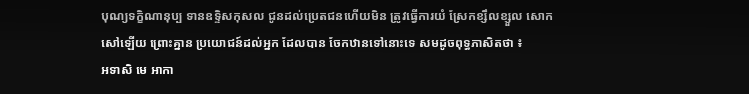បុណ្យទក្ខិណានុប្ប ទានឧទ្ទិសកុសល ជូនដល់ប្រេតជនហើយមិន ត្រូវធ្វើការយំ ស្រែកខ្សឹលខ្សួល សោកសៅឡើយ ព្រោះគ្នាន ប្រយោជន៍ដល់អ្នក ដែលបាន ចែកឋានទៅនោះទេ សមដូចពុទ្ធភាសិតថា ៖
អទាសិ មេ អាកា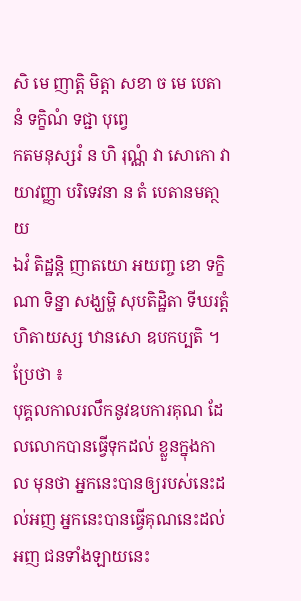សិ មេ ញាត្តិ មិត្តា សខា ច មេ បេតានំ ទក្ខិណំ ទជ្ជា បុពេ្វ
កតមនុស្សរំ ន ហិ រុណ្ណំ វា សោកោ វា យាវញ្ញា បរិទេវនា ន តំ បេតានមតា្ថយ
ឯវំ តិដ្ឋន្តិ ញាតយោ អយញ្ច ខោ ទក្ខិណា ទិន្នា សង្ឃម្ហិ សុបតិដ្ឋិតា ទីឃរត្តំ
ហិតាយស្ស ឋានសោ ឧបកប្បតិ ។ ប្រែថា ៖
បុគ្គលកាលរលឹកនូវឧបការគុណ ដែលលោកបានធ្វើទុកដល់ ខ្លួនក្នុងកាល មុនថា អ្នកនេះបានឲ្យរបស់នេះដល់អញ អ្នកនេះបានធ្វើគុណនេះដល់អញ ជនទាំងឡាយនេះ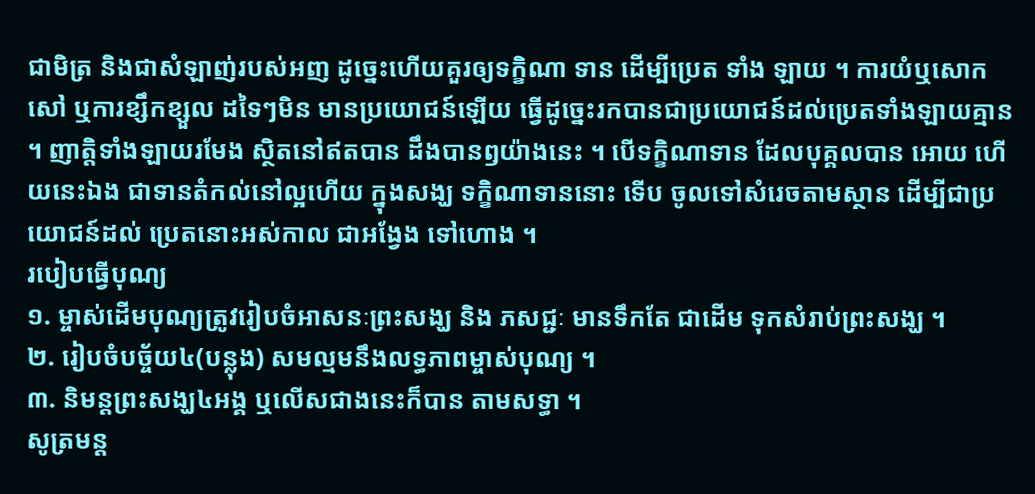ជាមិត្រ និងជាសំឡាញ់របស់អញ ដូច្នេះហើយគួរឲ្យទក្ខិណា ទាន ដើម្បីប្រេត ទាំង ឡាយ ។ ការយំឬសោកសៅ ឬការខ្សឹកខ្សួល ដទៃៗមិន មានប្រយោជន៍ឡើយ ធ្វើដូច្នេះរកបានជាប្រយោជន៍ដល់ប្រេតទាំងឡាយគ្មាន ។ ញាត្តិទាំងឡាយរមែង ស្ថិតនៅឥតបាន ដឹងបានឭយ៉ាងនេះ ។ បើទក្ខិណាទាន ដែលបុគ្គលបាន អោយ ហើយនេះឯង ជាទានតំកល់នៅល្អហើយ ក្នុងសង្ឃ ទក្ខិណាទាននោះ ទើប ចូលទៅសំរេចតាមស្ថាន ដើម្បីជាប្រយោជន៍ដល់ ប្រេតនោះអស់កាល ជាអង្វែង ទៅហោង ។
របៀបធ្វើបុណ្យ
១. ម្ចាស់ដើមបុណ្យត្រូវរៀបចំអាសនៈព្រះសង្ឃ និង ភសជ្ជៈ មានទឹកតែ ជាដើម ទុកសំរាប់ព្រះសង្ឃ ។
២. រៀបចំបច្ច័យ៤(បន្លុង) សមល្មមនឹងលទ្ធភាពម្ចាស់បុណ្យ ។
៣. និមន្តព្រះសង្ឃ៤អង្គ ឬលើសជាងនេះក៏បាន តាមសទ្ធា ។
សូត្រមន្ត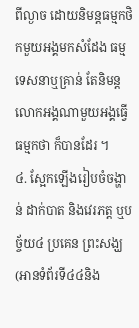ពីល្ងាច ដោយនិមន្តធម្មកថិកមួយអង្គមកសំដែង ធម្មទេសនាឬគ្រាន់ តែនិមន្ត លោកអង្គណាមួយអង្គធ្វើធម្មកថា ក៏បានដែរ ។
៤. ស្អែកឡើងរៀបចំចង្ហាន់ ដាក់បាត និងវេរភត្ត ឬបច្ច័យ៤ ប្រគេន ព្រះសង្ឃ (អានទំព័រទី៤៤និង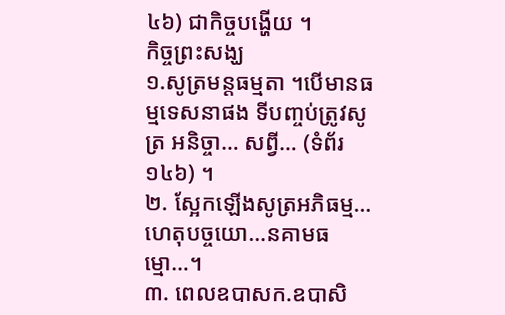៤៦) ជាកិច្ចបង្ហើយ ។
កិច្ចព្រះសង្ឃ
១.សូត្រមន្តធម្មតា ។បើមានធម្មទេសនាផង ទីបញ្ចប់ត្រូវសូត្រ អនិច្ចា… សព្វី… (ទំព័រ១៤៦) ។
២. ស្អែកឡើងសូត្រអភិធម្ម…ហេតុបច្ចយោ…នគាមធម្មោ…។
៣. ពេលឧបាសក.ឧបាសិ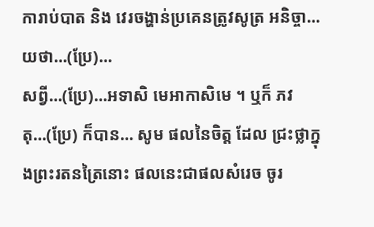ការាប់បាត និង វេរចង្ហាន់ប្រគេនត្រូវសូត្រ អនិច្ចា…យថា…(ប្រែ)…
សព្វី…(ប្រែ)…អទាសិ មេអាកាសិមេ ។ ឬក៏ ភវតុ…(ប្រែ) ក៏បាន… សូម ផលនៃចិត្ត ដែល ជ្រះថ្លាក្នុងព្រះរតនត្រៃនោះ ផលនេះជាផលសំរេច ចូរ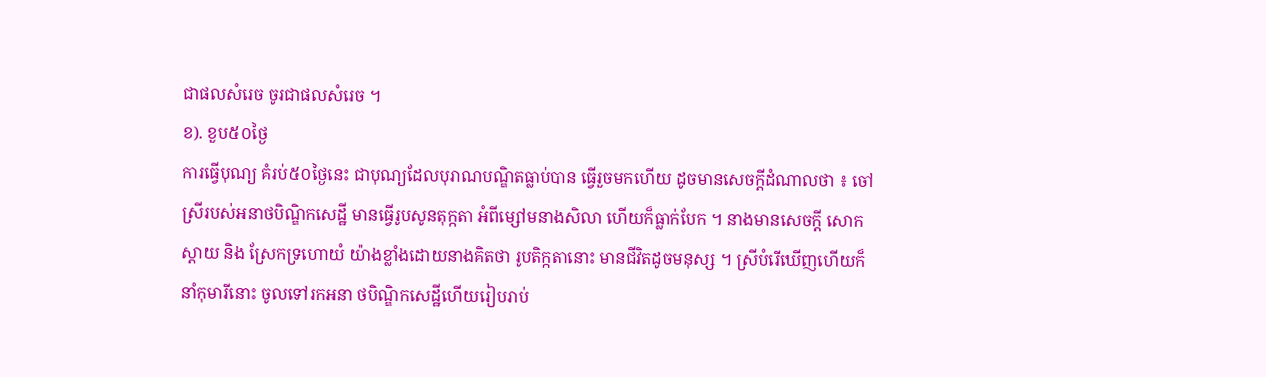ជាផលសំរេច ចូរជាផលសំរេច ។
ខ). ខួប៥០ថ្ងៃ
ការធ្វើបុណ្យ គំរប់៥០ថ្ងៃនេះ ជាបុណ្យដែលបុរាណបណ្ឌិតធ្លាប់បាន ធ្វើរួចមកហើយ ដូចមានសេចក្តីដំណាលថា ៖ ចៅស្រីរបស់អនាថបិណ្ឌិកសេដ្ឋី មានធ្វើរូបសូនតុក្កតា អំពីម្សៅមនាងសិលា ហើយក៏ធ្លាក់បែក ។ នាងមានសេចក្តី សោកស្តាយ និង ស្រែកទ្រហោយំ យ៉ាងខ្លាំងដោយនាងគិតថា រូបតិក្កតានោះ មានជីវិតដូចមនុស្ស ។ ស្រីបំរើឃើញហើយក៏នាំកុមារីនោះ ចូលទៅរកអនា ថបិណ្ឌិកសេដ្ឋីហើយរៀបរាប់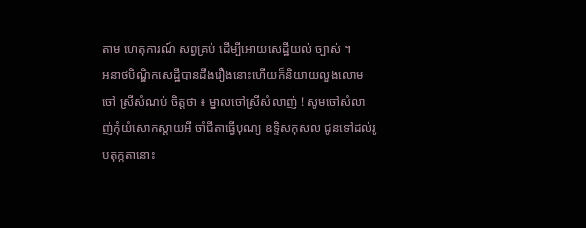តាម ហេតុការណ៍ សព្វគ្រប់ ដើម្បីអោយសេដ្ឋីយល់ ច្បាស់ ។
អនាថបិណ្ឌិកសេដ្ឋីបានដឹងរឿងនោះហើយក៏និយាយលួងលោមចៅ ស្រីសំណប់ ចិត្តថា ៖ ម្នាលចៅស្រីសំលាញ់ ! សូមចៅសំលាញ់កុំយំសោកស្តាយអី ចាំជីតាធ្វើបុណ្យ ឧទ្ទិសកុសល ជូនទៅដល់រូបតុក្កតានោះ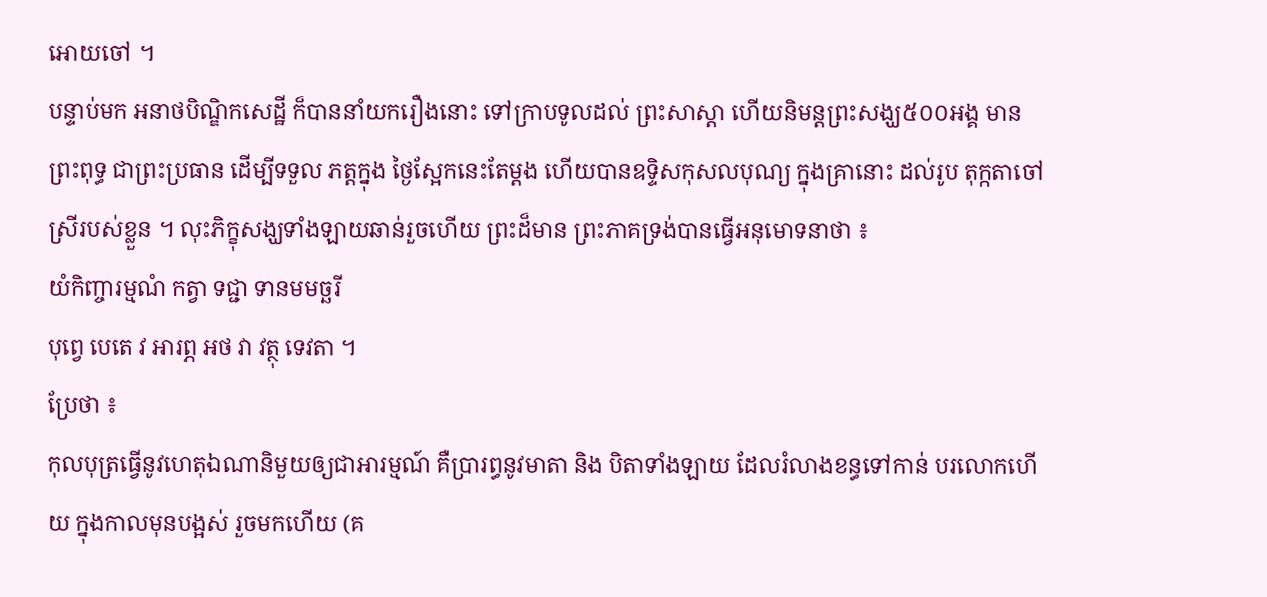អោយចៅ ។
បន្ទាប់មក អនាថបិណ្ឌិកសេដ្ឋី ក៏បាននាំយករឿងនោះ ទៅក្រាបទូលដល់ ព្រះសាស្តា ហើយនិមន្តព្រះសង្ឃ៥០០អង្គ មានព្រះពុទ្ធ ជាព្រះប្រធាន ដើម្បីទទួល ភត្តក្នុង ថ្ងៃស្អែកនេះតែម្តង ហើយបានឧទ្ទិសកុសលបុណ្យ ក្នុងគ្រានោះ ដល់រូប តុក្កតាចៅស្រីរបស់ខ្លួន ។ លុះភិក្ខុសង្ឃទាំងឡាយឆាន់រួចហើយ ព្រះដ៏មាន ព្រះភាគទ្រង់បានធ្វើអនុមោទនាថា ៖
យំកិញ្ចារម្មណំ កត្វា ទជ្ជា ទានមមច្ឆរី
បុព្វេ បេតេ វ អារព្ភ អថ វា វត្ថុ ទេវតា ។
ប្រែថា ៖
កុលបុត្រធ្វើនូវហេតុឯណានិមួយឲ្យជាអារម្មណ៍ គឺប្រារព្ធនូវមាតា និង បិតាទាំងឡាយ ដែលរំលាងខន្ធទៅកាន់ បរលោកហើយ ក្នុងកាលមុនបង្អស់ រួចមកហើយ (គ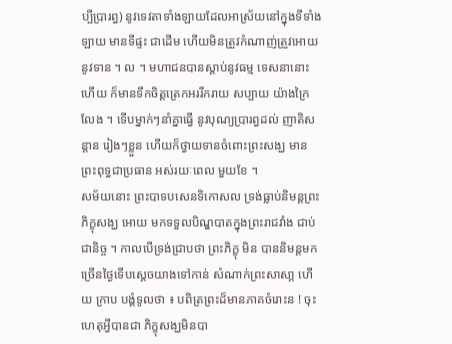ប្បីប្រារព្ធ) នូវទេវតាទាំងឡាយដែលអាស្រ័យនៅក្នុងទីទាំងឡាយ មានទីផ្ទះ ជាដើម ហើយមិនត្រួវកំណាញ់ត្រួវអោយនូវទាន ។ ល ។ មហាជនបានស្តាប់នូវធម្ម ទេសនានោះហើយ ក៏មានទឹកចិត្តត្រេកអររីករាយ សប្បាយ យ៉ាងក្រៃលែង ។ ទើបម្នាក់ៗនាំគ្នាធ្វើ នូវបុណ្យប្រារព្ធដល់ ញាតិសន្តាន រៀងៗខ្លួន ហើយក៏ថ្វាយទានចំពោះព្រះសង្ឃ មានព្រះពុទ្ធជាប្រធាន អស់រយៈពេល មួយខែ ។
សម័យនោះ ព្រះបាទបសេនទិកោសល ទ្រង់ធ្លាប់និមន្តព្រះភិក្ខុសង្ឃ អោយ មកទទួលបិណ្ឌបាតក្នុងព្រះរាជវាំង ជាប់ជានិច្ច ។ កាលបើទ្រង់ជ្រាបថា ព្រះភិក្ខុ មិន បាននិមន្តមក ច្រើនថ្ងៃទើបស្តេចយាងទៅកាន់ សំណាក់ព្រះសាសា្ត ហើយ ក្រាប បង្គំទូលថា ៖ បពិត្រព្រះដ៏មានភាគចំរោះន ! ចុះហេតុអ្វីបានជា ភិក្ខុសង្ឃមិនបា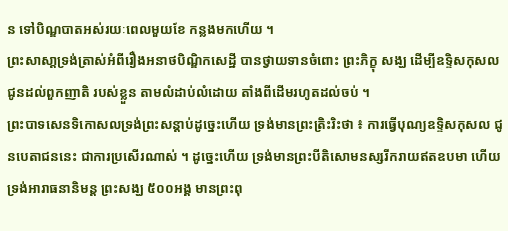ន ទៅបិណ្ឌបាតអស់រយៈពេលមួយខែ កន្លងមកហើយ ។
ព្រះសាសា្តទ្រង់ត្រាស់អំពីរឿងអនាថបិណ្ឌិកសេដ្ឋី បានថ្វាយទានចំពោះ ព្រះភិក្ខុ សង្ឃ ដើម្បីឧទ្ទិសកុសលជូនដល់ពួកញាតិ របស់ខ្លួន តាមលំដាប់លំដោយ តាំងពីដើមរហូតដល់ចប់ ។
ព្រះបាទសេនទិកោសលទ្រង់ព្រះសន្តាប់ដូច្នេះហើយ ទ្រង់មានព្រះត្រិះរិះថា ៖ ការធ្វើបុណ្យឧទ្ទិសកុសល ជូនបេតាជននេះ ជាការប្រសើរណាស់ ។ ដូច្នេះហើយ ទ្រង់មានព្រះបីតិសោមនស្សរីករាយឥតឧបមា ហើយទ្រង់អារាធនានិមន្ត ព្រះសង្ឃ ៥០០អង្គ មានព្រះពុ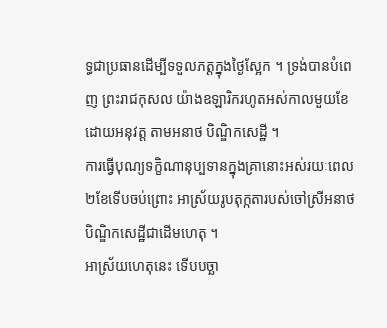ទ្ធជាប្រធានដើម្បីទទួលភត្តក្នុងថ្ងៃស្អែក ។ ទ្រង់បានបំពេញ ព្រះរាជកុសល យ៉ាងឧឡារិករហូតអស់កាលមួយខែ ដោយអនុវត្ត តាមអនាថ បិណ្ឌិកសេដ្ឋី ។
ការធ្វើបុណ្យទក្ខិណានុប្បទានក្នុងគ្រានោះអស់រយៈពេល២ខែទើបចប់ព្រោះ អាស្រ័យរូបតុក្កតារបស់ចៅស្រីអនាថបិណ្ឌិកសេដ្ឋីជាដើមហេតុ ។
អាស្រ័យហេតុនេះ ទើបបច្ឆា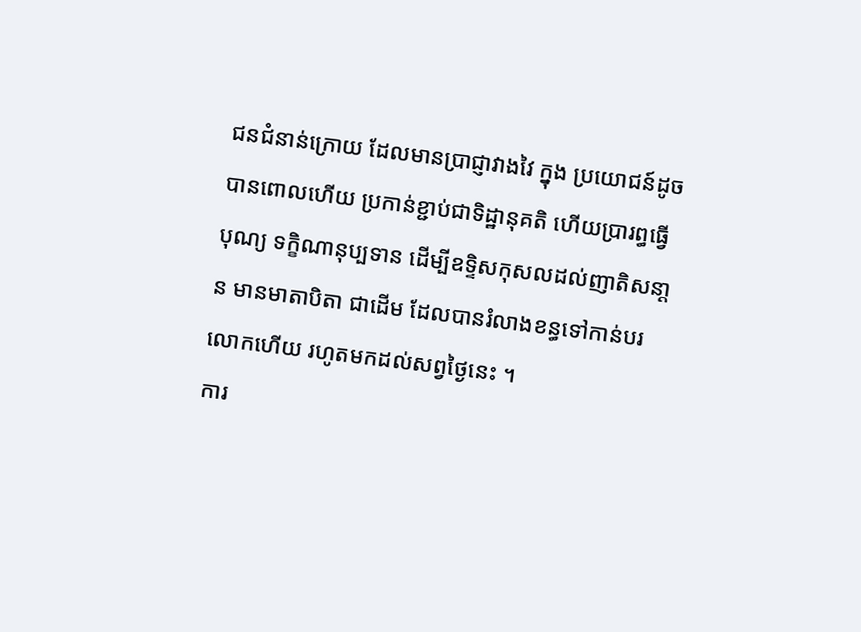ជនជំនាន់ក្រោយ ដែលមានប្រាជ្ញាវាងវៃ ក្នុង ប្រយោជន៍ដូចបានពោលហើយ ប្រកាន់ខ្ជាប់ជាទិដ្ឋានុគតិ ហើយប្រារព្ធធ្វើបុណ្យ ទក្ខិណានុប្បទាន ដើម្បីឧទ្ទិសកុសលដល់ញាតិសនា្តន មានមាតាបិតា ជាដើម ដែលបានរំលាងខន្ធទៅកាន់បរលោកហើយ រហូតមកដល់សព្វថ្ងៃនេះ ។
ការ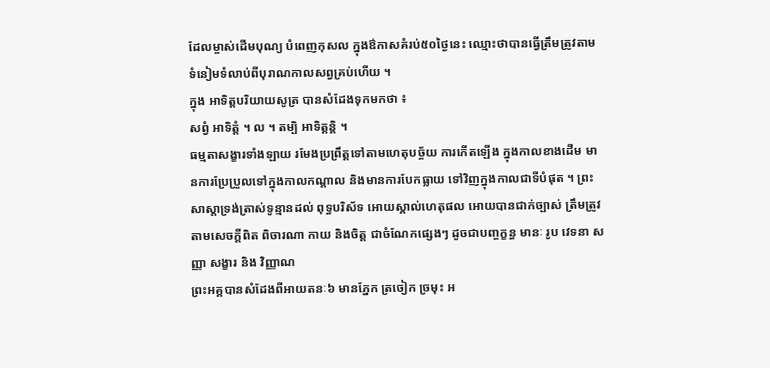ដែលម្ចាស់ដើមបុណ្យ បំពេញកុសល ក្នុងឳកាសគំរប់៥០ថ្ងៃនេះ ឈ្មោះថាបានធ្វើត្រឹមត្រូវតាមទំនៀមទំលាប់ពីបុរាណកាលសព្វគ្រប់ហើយ ។
ក្នុង អាទិត្តបរិយាយសូត្រ បានសំដែងទុកមកថា ៖
សព្វំ អាទិត្តំ ។ ល ។ តម្បិ អាទិត្តន្តិ ។
ធម្មតាសង្ខារទាំងឡាយ រមែងប្រព្រឹត្តទៅតាមហេតុបច្ច័យ ការកើតឡើង ក្នុងកាលខាងដើម មានការប្រែប្រួលទៅក្នុងកាលកណ្តាល និងមានការបែកធ្លាយ ទៅវិញក្នុងកាលជាទីបំផុត ។ ព្រះសាស្តាទ្រង់ត្រាស់ទូន្មានដល់ ពុទ្ធបរិស័ទ អោយស្គាល់ហេតុផល អោយបានជាក់ច្បាស់ ត្រឹមត្រូវតាមសេចក្តីពិត ពិចារណា កាយ និងចិត្ត ជាចំណែកផ្សេងៗ ដូចជាបញ្ចក្ខន្ធ មានៈ រូប វេទនា សញ្ញា សង្ខារ និង វិញ្ញាណ
ព្រះអគ្គបានសំដែងពីអាយតនៈ៦ មានភ្នែក ត្រចៀក ច្រមុះ អ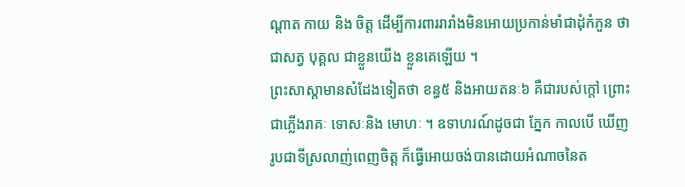ណ្តាត កាយ និង ចិត្ត ដើម្បីការពាររារាំងមិនអោយប្រកាន់មាំជាដុំកំភួន ថាជាសត្វ បុគ្គល ជាខ្លួនយើង ខ្លួនគេឡើយ ។
ព្រះសាស្តាមានសំដែងទៀតថា ខន្ធ៥ និងអាយតនៈ៦ គឺជារបស់ក្តៅ ព្រោះជាភ្លើងរាគៈ ទោសៈនិង មោហៈ ។ ឧទាហរណ៍ដូចជា ភ្នែក កាលបើ ឃើញរូបជាទីស្រលាញ់ពេញចិត្ត ក៏ធ្វើអោយចង់បានដោយអំណាចនៃត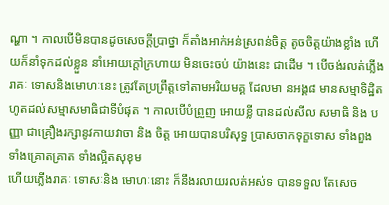ណ្ហា ។ កាលបើមិនបានដូចសេចក្តីប្រាថ្នា ក៏តាំងអាក់អន់ស្រពន់ចិត្ត តូចចិត្តយ៉ាងខ្លាំង ហើយក៏នាំទុកដល់ខ្លួន នាំអោយក្តៅក្រហាយ មិនចេះចប់ យ៉ាងនេះ ជាដើម ។ បើចង់រលត់ភ្លើងរាគៈ ទោសនិងមោហៈនេះ ត្រូវតែប្រព្រឹត្តទៅតាមអរិយមគ្គ ដែលមា នអង្គ៨ មានសម្មាទិដ្ឋិតហូតដល់សម្មាសមាធិជាទីបំផុត ។ កាលបើបំព្រួញ អោយខ្លី បានដល់សីល សមាធិ និង បញ្ញា ជាគ្រឿងរក្សានូវកាយវាចា និង ចិត្ត អោយបានបរិសុទ្ធ ប្រាសចាកទុក្ខទោស ទាំងពួងទាំងគ្រោតគ្រាត ទាំងល្អិតសុខុម
ហើយភ្លើងរាគៈ ទោសៈនិង មោហៈនោះ ក៏នឹងរលាយរលត់អស់ទ បានទទួល តែសេច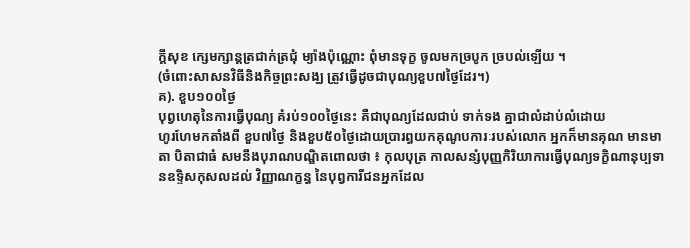ក្តីសុខ ក្សេមក្សាន្តត្រជាក់ត្រជុំ ម្យ៉ាងប៉ុណ្ណោះ ពុំមានទុក្ខ ចូលមកច្របូក ច្របល់ឡើយ ។
(ចំពោះសាសនវិធីនិងកិច្ចព្រះសង្ឃ ត្រួវធ្វើដូចជាបុណ្យខួប៧ថ្ងៃដែរ។)
គ). ខួប១០០ថ្ងៃ
បុព្វហេតុនៃការធ្វើបុណ្យ គំរប់១០០ថ្ងៃនេះ គឺជាបុណ្យដែលជាប់ ទាក់ទង គ្នាជាលំដាប់លំដោយ
ហូរហែមកតាំងពី ខួប៧ថ្ងៃ និងខួប៥០ថ្ងៃដោយប្រារព្ធយកគុណូបការៈរបស់លោក អ្នកក៏មានគុណ មានមាតា បិតាជាធំ សមនឹងបុរាណបណ្ឌិតពោលថា ៖ កុលបុត្រ កាលសន្សំបុញ្ញកិរិយាការធ្វើបុណ្យទក្ខិណានុប្បទានឧទ្ទិសកុសលដល់ វិញ្ញាណក្ខន្ធ នៃបុព្វការីជនអ្នកដែល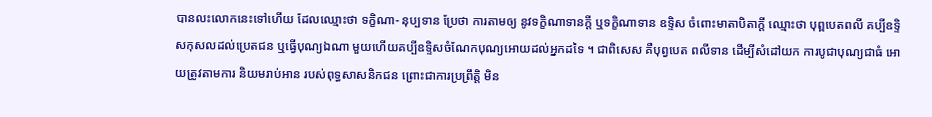បានលះលោកនេះទៅហើយ ដែលឈ្មោះថា ទក្ខិណា- នុប្បទាន ប្រែថា ការតាមឲ្យ នូវទក្ខិណាទានក្តី ឬទក្ខិណាទាន ឧទ្ទិស ចំពោះមាតាបិតាក្តី ឈ្មោះថា បុព្ពបេតពលី គប្បីឧទ្ទិសកុសលដល់ប្រេតជន ឬធ្វើបុណ្យឯណា មួយហើយគប្បីឧទ្ទិសចំណែកបុណ្យអោយដល់អ្នកដទៃ ។ ជាពិសេស គឺបុព្វបេត ពលីទាន ដើម្បីសំដៅយក ការបូជាបុណ្យជាធំ អោយត្រូវតាមការ និយមរាប់អាន របស់ពុទ្ធសាសនិកជន ព្រោះជាការប្រព្រឹត្តិ មិន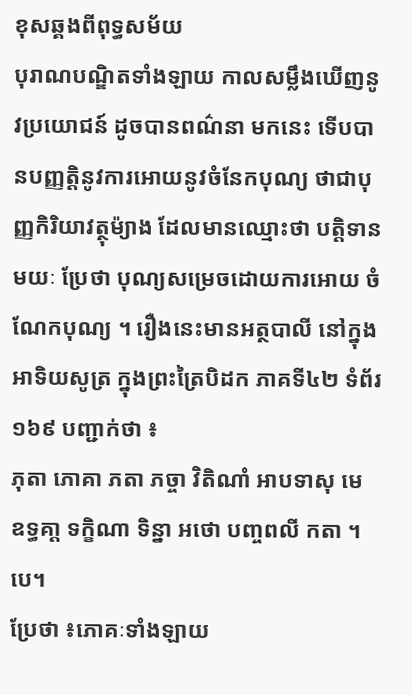ខុសឆ្គងពីពុទ្ធសម័យ
បុរាណបណ្ឌិតទាំងឡាយ កាលសម្លឹងឃើញនូវប្រយោជន៍ ដូចបានពណ៌នា មកនេះ ទើបបានបញ្ញត្តិនូវការអោយនូវចំនែកបុណ្យ ថាជាបុញ្ញកិរិយាវត្ថុម៉្យាង ដែលមានឈ្មោះថា បត្តិទានមយៈ ប្រែថា បុណ្យសម្រេចដោយការអោយ ចំណែកបុណ្យ ។ រឿងនេះមានអត្ថបាលី នៅក្នុង អាទិយសូត្រ ក្នុងព្រះត្រៃបិដក ភាគទី៤២ ទំព័រ១៦៩ បញ្ជាក់ថា ៖
ភុតា ភោគា ភតា ភច្ចា វិតិណាំ អាបទាសុ មេ
ឧទ្ធគា្ត ទក្ខិណា ទិន្នា អថោ បញ្ចពលី កតា ។បេ។
ប្រែថា ៖ភោគៈទាំងឡាយ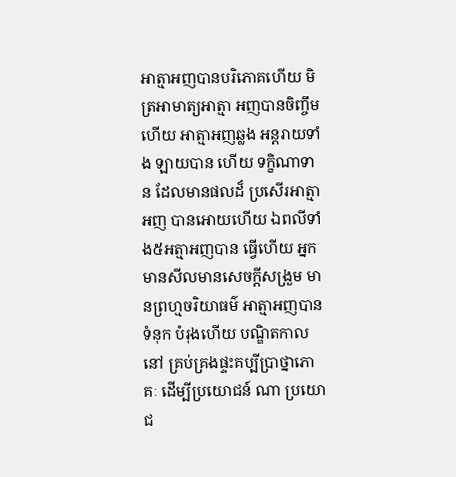អាត្មាអញបានបរិភោគហើយ មិត្រអាមាត្យអាត្មា អញបានចិញ្ចឹមហើយ អាត្មាអញឆ្លង អន្តរាយទាំង ឡាយបាន ហើយ ទក្ខិណាទាន ដែលមានផលដ៏ ប្រសើរអាត្មាអញ បានអោយហើយ ឯពលីទាំង៥អត្មាអញបាន ធ្វើហើយ អ្នកមានសីលមានសេចក្តីសង្រួម មានព្រហ្មចរិយាធម៌ អាត្មាអញបាន ទំនុក បំរុងហើយ បណ្ឌិតកាលនៅ គ្រប់គ្រងផ្ទះគប្បីប្រាថ្នាភោគៈ ដើម្បីប្រយោជន៍ ណា ប្រយោជ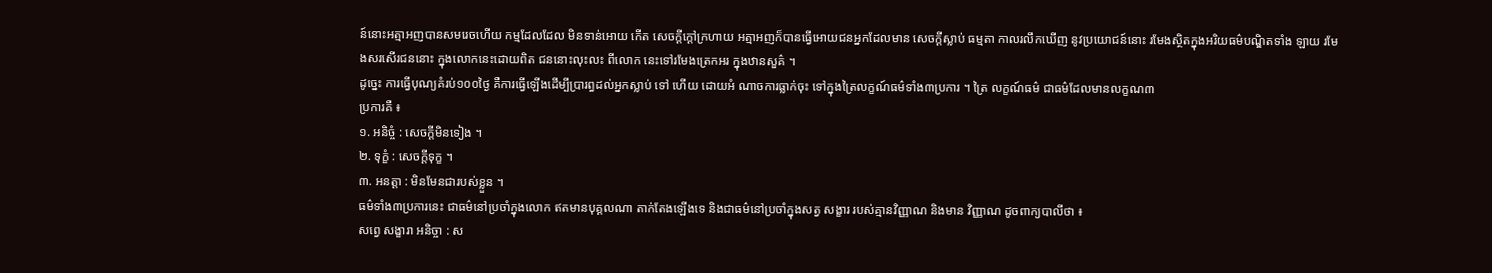ន៍នោះអត្មាអញបានសមរេចហើយ កម្មដែលដែល មិនទាន់អោយ កើត សេចក្តីក្តៅក្រហាយ អត្មាអញក៏បានធ្វើអោយជនអ្នកដែលមាន សេចក្តីស្លាប់ ធម្មតា កាលរលឹកឃើញ នូវប្រយោជន៍នោះ រមែងស្ថិតក្នុងអរិយធម៌បណ្ឌិតទាំង ឡាយ រមែងសរសើរជននោះ ក្នុងលោកនេះដោយពិត ជននោះលុះលះ ពីលោក នេះទៅរមែងត្រេកអរ ក្នុងឋានសួគ៌ ។
ដូច្នេះ ការធ្វើបុណ្យគំរប់១០០ថ្ងៃ គឺការធ្វើឡើងដើម្បីប្រារព្ធដល់អ្នកស្លាប់ ទៅ ហើយ ដោយអំ ណាចការធ្លាក់ចុះ ទៅក្នុងត្រៃលក្ខណ៍ធម៌ទាំង៣ប្រការ ។ ត្រៃ លក្ខណ៍ធម៌ ជាធម៌ដែលមានលក្ខណ៣
ប្រការគឺ ៖
១. អនិច្ចំ : សេចក្តីមិនទៀង ។
២. ទុក្ខំ : សេចក្តីទុក្ខ ។
៣. អនត្តា : មិនមែនជារបស់ខ្លួន ។
ធម៌ទាំង៣ប្រការនេះ ជាធម៌នៅប្រចាំក្នុងលោក ឥតមានបុគ្គលណា តាក់តែងឡើងទេ និងជាធម៌នៅប្រចាំក្នុងសត្វ សង្ខារ របស់គ្មានវិញ្ញាណ និងមាន វិញ្ញាណ ដូចពាក្យបាលីថា ៖
សព្វេ សង្ខារា អនិច្ចា : ស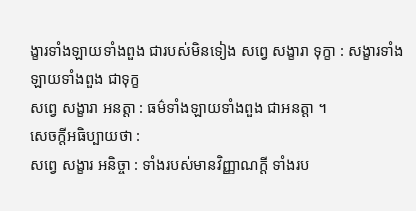ង្ខារទាំងឡាយទាំងពួង ជារបស់មិនទៀង សព្វេ សង្ខារា ទុក្ខា : សង្ខារទាំងឡាយទាំងពួង ជាទុក្ខ
សព្វេ សង្ខារា អនត្តា : ធម៌ទាំងឡាយទាំងពួង ជាអនត្តា ។
សេចក្តីអធិប្បាយថា :
សព្វេ សង្ខារ អនិច្ចា : ទាំងរបស់មានវិញ្ញាណក្តី ទាំងរប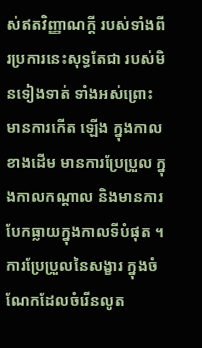ស់ឥតវិញ្ញាណក្តី របស់ទាំងពីរប្រការនេះសុទ្ធតែជា របស់មិនទៀងទាត់ ទាំងអស់ព្រោះ មានការកើត ឡើង ក្នុងកាលខាងដើម មានការប្រែប្រួល ក្នុងកាលកណ្តាល និងមានការ បែកធ្លាយក្នុងកាលទីបំផុត ។ ការប្រែប្រួលនៃសង្ខារ ក្នុងចំណែកដែលចំរើនលូត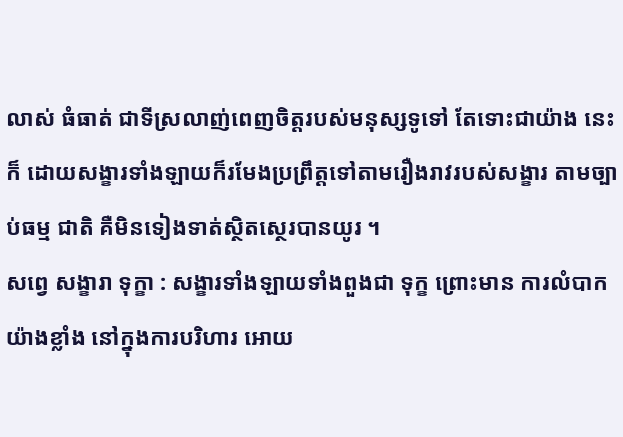លាស់ ធំធាត់ ជាទីស្រលាញ់ពេញចិត្តរបស់មនុស្សទូទៅ តែទោះជាយ៉ាង នេះក៏ ដោយសង្ខារទាំងឡាយក៏រមែងប្រព្រឹត្តទៅតាមរឿងរាវរបស់សង្ខារ តាមច្បាប់ធម្ម ជាតិ គឺមិនទៀងទាត់ស្ថិតស្ថេរបានយូរ ។
សព្វេ សង្ខារា ទុក្ខា : សង្ខារទាំងឡាយទាំងពួងជា ទុក្ខ ព្រោះមាន ការលំបាកយ៉ាងខ្លាំង នៅក្នុងការបរិហារ អោយ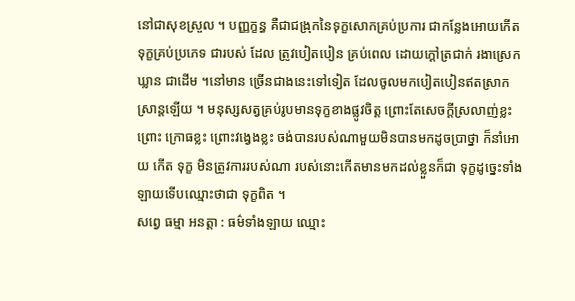នៅជាសុខស្រួល ។ បញ្ញក្ខន្ធ គឺជាជង្រុកនៃទុក្ខសោកគ្រប់ប្រការ ជាកន្លែងអោយកើតទុក្ខគ្រប់ប្រភេទ ជារបស់ ដែល ត្រូវបៀតបៀន គ្រប់ពេល ដោយក្តៅត្រជាក់ រងាស្រេកឃ្លាន ជាដើម ។នៅមាន ច្រើនជាងនេះទៅទៀត ដែលចូលមកបៀតបៀនឥតស្រាកស្រាន្តឡើយ ។ មនុស្សសត្វគ្រប់រូបមានទុក្ខខាងផ្លូវចិត្ត ព្រោះតែសេចក្តីស្រលាញ់ខ្លះ ព្រោះ ក្រោធខ្លះ ព្រោះវង្វេងខ្លះ ចង់បានរបស់ណាមួយមិនបានមកដូចប្រាថ្នា ក៏នាំអោយ កើត ទុក្ខ មិនត្រូវការរបស់ណា របស់នោះកើតមានមកដល់ខ្លួនក៏ជា ទុក្ខដូច្នេះទាំង ឡាយទើបឈ្មោះថាជា ទុក្ខពិត ។
សព្វេ ធម្មា អនត្តា : ធម៌ទាំងឡាយ ឈ្មោះ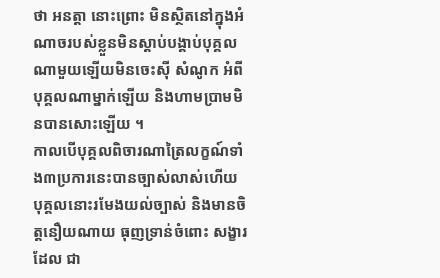ថា អនត្តា នោះព្រោះ មិនស្ថិតនៅក្នុងអំណាចរបស់ខ្លួនមិនស្តាប់បង្គាប់បុគ្គលណាមួយឡើយមិនចេះស៊ី សំណូក អំពីបុគ្គលណាម្នាក់ឡើយ និងហាមប្រាមមិនបានសោះឡើយ ។
កាលបើបុគ្គលពិចារណាត្រៃលក្ខណ៍ទាំង៣ប្រការនេះបានច្បាស់លាស់ហើយ បុគ្គលនោះរមែងយល់ច្បាស់ និងមានចិត្តនឿយណាយ ធុញទ្រាន់ចំពោះ សង្ខារដែល ជា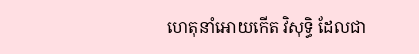ហេតុនាំអោយកើត វិសុទ្ធិ ដែលជា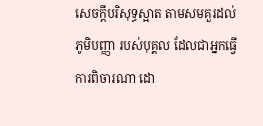សេចក្តីបរិសុទ្ធស្អាត តាមសមគួរដល់ ភូមិបញ្ញា របស់បុគ្គល ដែលជាអ្នកធ្វើការពិចារណា ដោ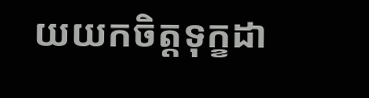យយកចិត្តទុក្ខដា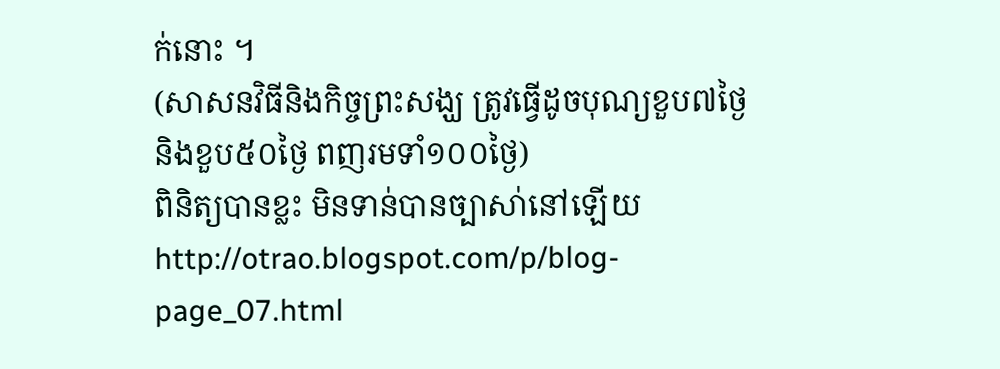ក់នោះ ។
(សាសនវិធីនិងកិច្ចព្រះសង្ឃ ត្រូវធ្វើដូចបុណ្យខួប៧ថ្ងៃនិងខួប៥០ថ្ងៃ ពញរមទាំ១០០ថ្ងៃ)
ពិនិត្យបានខ្លះ មិនទាន់បានច្បាសា់នៅឡើយ
http://otrao.blogspot.com/p/blog-page_07.html